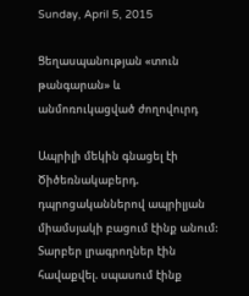Sunday, April 5, 2015

Ցեղասպանության «տուն թանգարան» և անմոռուկացված ժողովուրդ

Ապրիլի մեկին գնացել էի Ծիծեռնակաբերդ. դպրոցականներով ապրիլյան միամսյակի բացում էինք անում: Տարբեր լրագրողներ էին հավաքվել. սպասում էինք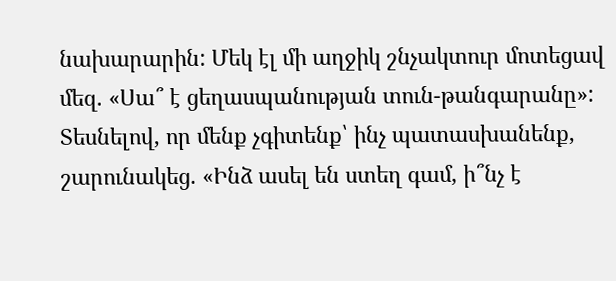նախարարին: Մեկ էլ մի աղջիկ շնչակտուր մոտեցավ մեզ. «Սա՞ է ցեղասպանության տուն-թանգարանը»: Տեսնելով, որ մենք չգիտենք՝ ինչ պատասխանենք, շարունակեց. «Ինձ ասել են ստեղ գամ, ի՞նչ է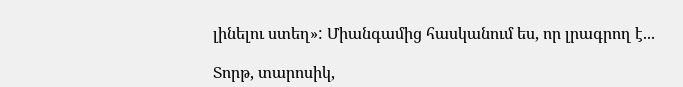լինելու ստեղ»: Միանգամից հասկանում ես, որ լրագրող է...

Տորթ, տարոսիկ,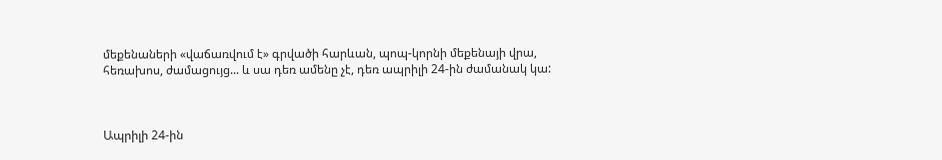մեքենաների «վաճառվում է» գրվածի հարևան, պոպ-կորնի մեքենայի վրա, հեռախոս, ժամացույց... և սա դեռ ամենը չէ, դեռ ապրիլի 24-ին ժամանակ կա:



Ապրիլի 24-ին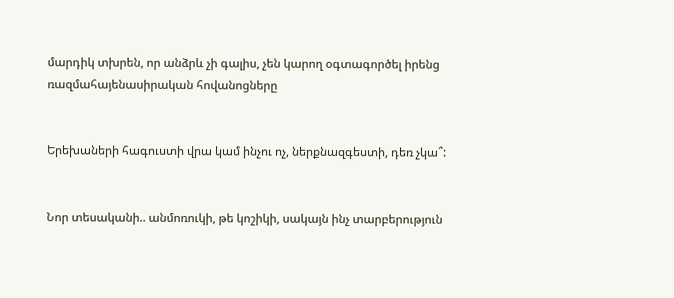մարդիկ տխրեն, որ անձրև չի գալիս, չեն կարող օգտագործել իրենց ռազմահայենասիրական հովանոցները


Երեխաների հագուստի վրա կամ ինչու ոչ, ներքնազգեստի, դեռ չկա՞:


Նոր տեսականի.. անմոռուկի, թե կոշիկի, սակայն ինչ տարբերություն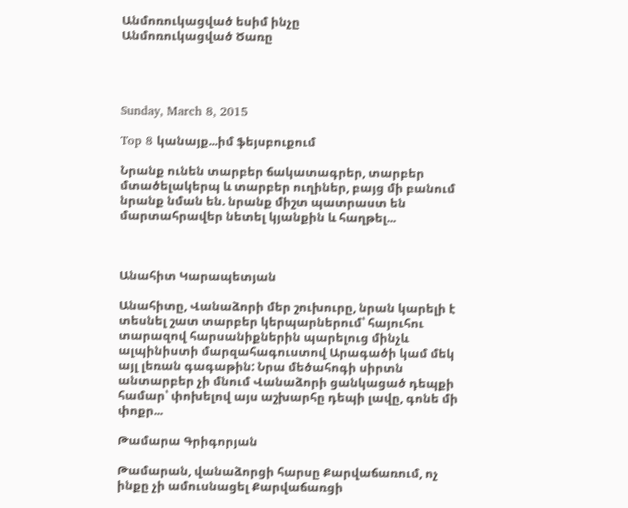Անմոռուկացված եսիմ ինչը
Անմոռուկացված Ծառը




Sunday, March 8, 2015

Top 8 կանայք...իմ ֆեյսբուքում

Նրանք ունեն տարբեր ճակատագրեր, տարբեր մտածելակերպ և տարբեր ուղիներ, բայց մի բանում նրանք նման են. նրանք միշտ պատրաստ են մարտահրավեր նետել կյանքին և հաղթել...



Անահիտ Կարապետյան

Անահիտը, Վանաձորի մեր շուխուրը, նրան կարելի է տեսնել շատ տարբեր կերպարներում՝ հայուհու տարազով հարսանիքներին պարելուց մինչև ալպինիստի մարզահագուստով Արագածի կամ մեկ այլ լեռան գագաթին: Նրա մեծահոգի սիրտն անտարբեր չի մնում Վանաձորի ցանկացած դեպքի համար՝ փոխելով այս աշխարհը դեպի լավը, գոնե մի փոքր...

Թամարա Գրիգորյան

Թամարան, վանաձորցի հարսը Քարվաճառում, ոչ ինքը չի ամուսնացել Քարվաճառցի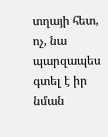տղայի հետ, ոչ, նա պարզապես գտել է իր նման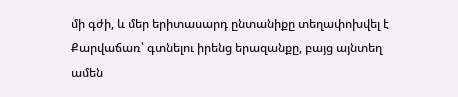մի գժի, և մեր երիտասարդ ընտանիքը տեղափոխվել է Քարվաճառ՝ գտնելու իրենց երազանքը, բայց այնտեղ ամեն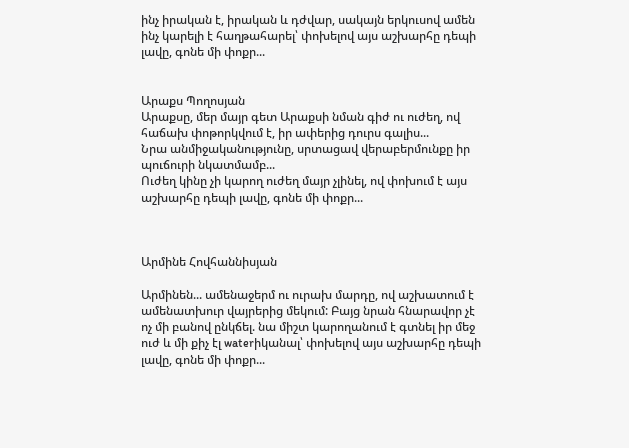ինչ իրական է, իրական և դժվար, սակայն երկուսով ամեն ինչ կարելի է հաղթահարել՝ փոխելով այս աշխարհը դեպի լավը, գոնե մի փոքր...


Արաքս Պողոսյան
Արաքսը, մեր մայր գետ Արաքսի նման գիժ ու ուժեղ, ով հաճախ փոթորկվում է, իր ափերից դուրս գալիս...
Նրա անմիջականությունը, սրտացավ վերաբերմունքը իր պուճուրի նկատմամբ...
Ուժեղ կինը չի կարող ուժեղ մայր չլինել, ով փոխում է այս աշխարհը դեպի լավը, գոնե մի փոքր...



Արմինե Հովհաննիսյան

Արմինեն... ամենաջերմ ու ուրախ մարդը, ով աշխատում է ամենատխուր վայրերից մեկում: Բայց նրան հնարավոր չէ ոչ մի բանով ընկճել. նա միշտ կարողանում է գտնել իր մեջ ուժ և մի քիչ էլ waterիկանալ՝ փոխելով այս աշխարհը դեպի լավը, գոնե մի փոքր...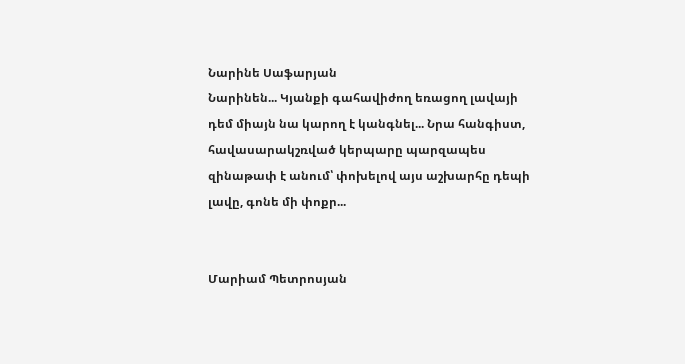Նարինե Սաֆարյան
Նարինեն... Կյանքի գահավիժող եռացող լավայի դեմ միայն նա կարող է կանգնել... Նրա հանգիստ, հավասարակշռված կերպարը պարզապես զինաթափ է անում՝ փոխելով այս աշխարհը դեպի լավը, գոնե մի փոքր...


Մարիամ Պետրոսյան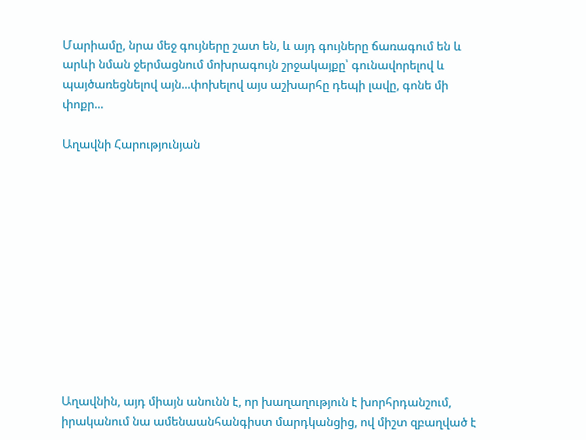Մարիամը, նրա մեջ գույները շատ են, և այդ գույները ճառագում են և արևի նման ջերմացնում մոխրագույն շրջակայքը՝ գունավորելով և պայծառեցնելով այն...փոխելով այս աշխարհը դեպի լավը, գոնե մի փոքր...

Աղավնի Հարությունյան












Աղավնին, այդ միայն անունն է, որ խաղաղություն է խորհրդանշում, իրականում նա ամենաանհանգիստ մարդկանցից, ով միշտ զբաղված է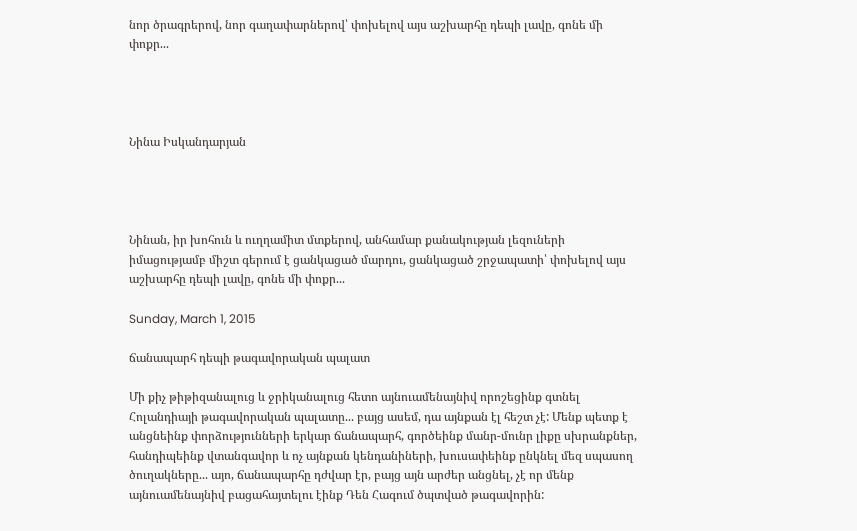նոր ծրագրերով, նոր գաղափարներով՝ փոխելով այս աշխարհը դեպի լավը, գոնե մի փոքր...




Նինա Իսկանդարյան




Նինան, իր խոհուն և ուղղամիտ մտքերով, անհամար քանակության լեզուների իմացությամբ միշտ գերում է ցանկացած մարդու, ցանկացած շրջապատի՝ փոխելով այս աշխարհը դեպի լավը, գոնե մի փոքր...

Sunday, March 1, 2015

ճանապարհ դեպի թագավորական պալատ

Մի քիչ թիթիզանալուց և ջրիկանալուց հետո այնուամենայնիվ որոշեցինք գտնել Հոլանդիայի թագավորական պալատը... բայց ասեմ, դա այնքան էլ հեշտ չէ: Մենք պետք է անցնեինք փորձությունների երկար ճանապարհ, գործեինք մանր-մունր լիքը սխրանքներ, հանդիպեինք վտանգավոր և ոչ այնքան կենդանիների, խուսափեինք ընկնել մեզ սպասող ծուղակները... այո, ճանապարհը դժվար էր, բայց այն արժեր անցնել, չէ որ մենք այնուամենայնիվ բացահայտելու էինք Դեն Հագում ծպտված թագավորին: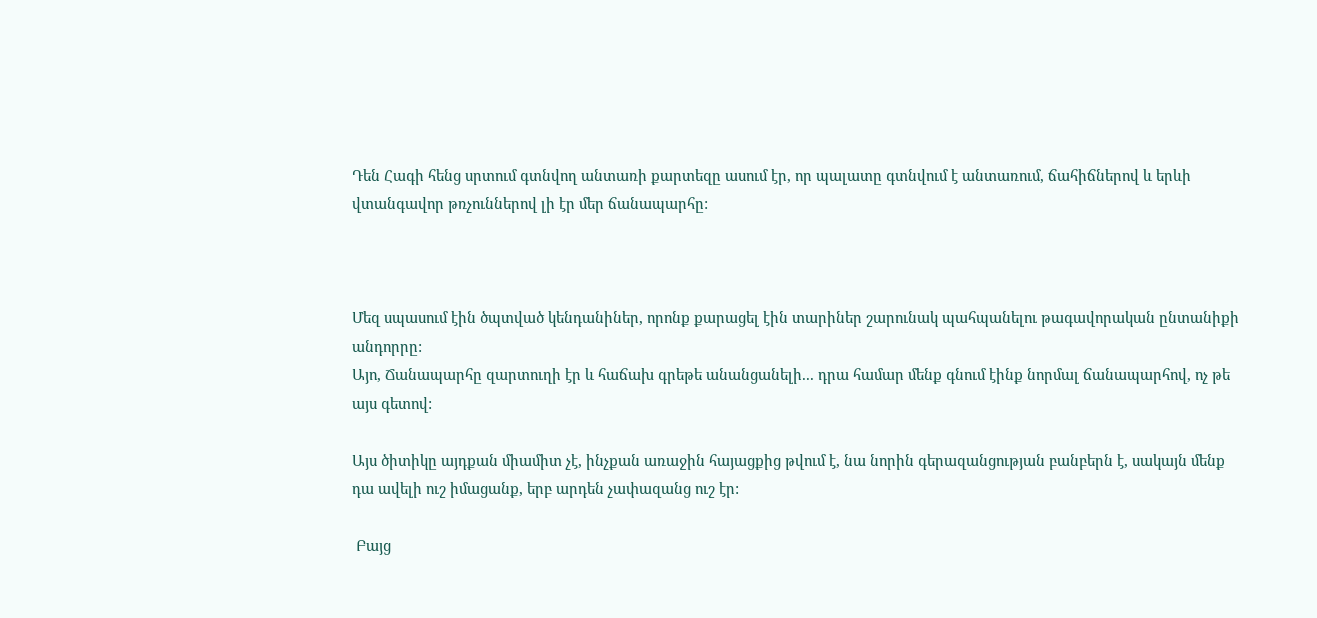Դեն Հագի հենց սրտում գտնվող անտառի քարտեզը ասում էր, որ պալատը գտնվում է անտառում, ճահիճներով և երևի վտանգավոր թռչուններով լի էր մեր ճանապարհը:



Մեզ սպասում էին ծպտված կենդանիներ, որոնք քարացել էին տարիներ շարունակ պահպանելու թագավորական ընտանիքի անդորրը:
Այո, Ճանապարհը զարտուղի էր և հաճախ գրեթե անանցանելի... դրա համար մենք գնում էինք նորմալ ճանապարհով, ոչ թե այս գետով:

Այս ծիտիկը այդքան միամիտ չէ, ինչքան առաջին հայացքից թվում է, նա նորին գերազանցության բանբերն է, սակայն մենք դա ավելի ուշ իմացանք, երբ արդեն չափազանց ուշ էր:

 Բայց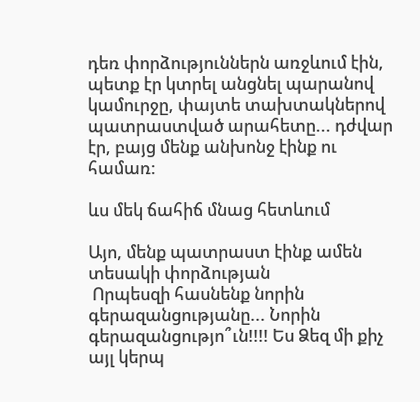դեռ փորձություններն առջևում էին, պետք էր կտրել անցնել պարանով կամուրջը, փայտե տախտակներով պատրաստված արահետը... դժվար էր, բայց մենք անխոնջ էինք ու համառ:

ևս մեկ ճահիճ մնաց հետևում

Այո, մենք պատրաստ էինք ամեն տեսակի փորձության
 Որպեսզի հասնենք նորին գերազանցությանը... Նորին գերազանցությո՞ւն!!!! Ես Ձեզ մի քիչ այլ կերպ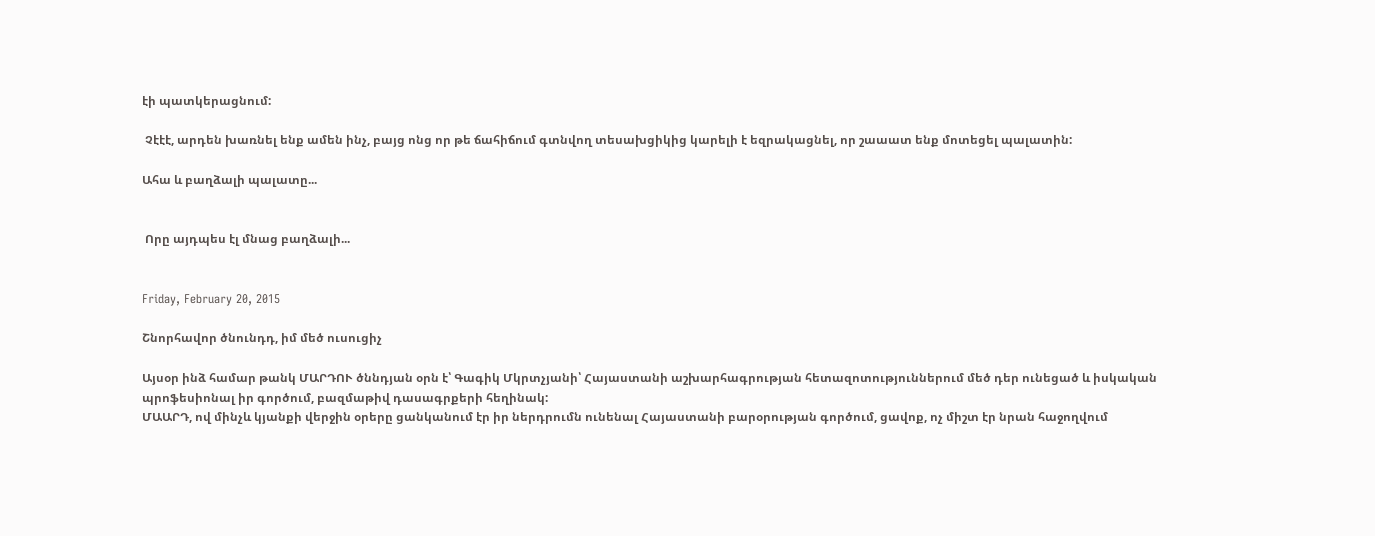էի պատկերացնում:

 Չէէէ, արդեն խառնել ենք ամեն ինչ, բայց ոնց որ թե ճահիճում գտնվող տեսախցիկից կարելի է եզրակացնել, որ շաաատ ենք մոտեցել պալատին:

Ահա և բաղձալի պալատը...


 Որը այդպես էլ մնաց բաղձալի...


Friday, February 20, 2015

Շնորհավոր ծնունդդ, իմ մեծ ուսուցիչ

Այսօր ինձ համար թանկ ՄԱՐԴՈՒ ծննդյան օրն է՝ Գագիկ Մկրտչյանի՝ Հայաստանի աշխարհագրության հետազոտություններում մեծ դեր ունեցած և իսկական պրոֆեսիոնալ իր գործում, բազմաթիվ դասագրքերի հեղինակ:
ՄԱԱՐԴ, ով մինչև կյանքի վերջին օրերը ցանկանում էր իր ներդրումն ունենալ Հայաստանի բարօրության գործում, ցավոք, ոչ միշտ էր նրան հաջողվում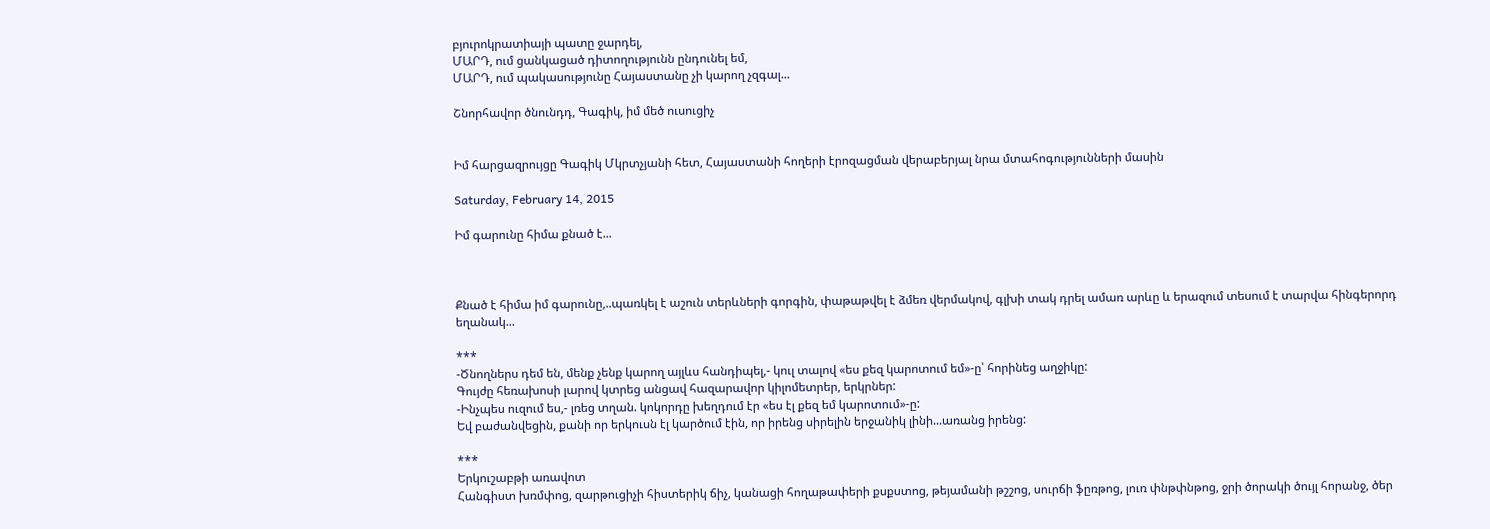բյուրոկրատիայի պատը ջարդել,
ՄԱՐԴ, ում ցանկացած դիտողությունն ընդունել եմ,
ՄԱՐԴ, ում պակասությունը Հայաստանը չի կարող չզգալ...

Շնորհավոր ծնունդդ, Գագիկ, իմ մեծ ուսուցիչ


Իմ հարցազրույցը Գագիկ Մկրտչյանի հետ, Հայաստանի հողերի էրոզացման վերաբերյալ նրա մտահոգությունների մասին

Saturday, February 14, 2015

Իմ գարունը հիմա քնած է...



Քնած է հիմա իմ գարունը,..պառկել է աշուն տերևների գորգին, փաթաթվել է ձմեռ վերմակով, գլխի տակ դրել ամառ արևը և երազում տեսում է տարվա հինգերորդ եղանակ...

***
-Ծնողներս դեմ են, մենք չենք կարող այլևս հանդիպել,- կուլ տալով «ես քեզ կարոտում եմ»-ը՝ հորինեց աղջիկը:
Գույժը հեռախոսի լարով կտրեց անցավ հազարավոր կիլոմետրեր, երկրներ:
-Ինչպես ուզում ես,- լռեց տղան. կոկորդը խեղդում էր «ես էլ քեզ եմ կարոտում»-ը:
Եվ բաժանվեցին, քանի որ երկուսն էլ կարծում էին, որ իրենց սիրելին երջանիկ լինի...առանց իրենց:

***
Երկուշաբթի առավոտ
Հանգիստ խռմփոց, զարթուցիչի հիստերիկ ճիչ, կանացի հողաթափերի քսքստոց, թեյամանի թշշոց, սուրճի ֆըռթոց, լուռ փնթփնթոց, ջրի ծորակի ծույլ հորանջ, ծեր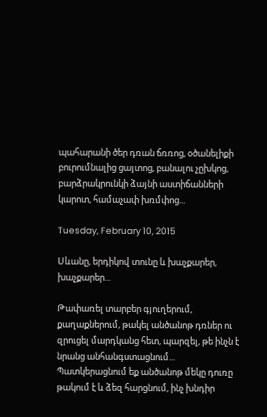պահարանի ծեր դռան ճռռոց, օծանելիքի բուրումնալից ցայտոց, բանալու չըխկոց, բարձրակրունկի ձայնի աստիճանների կարոտ, համաչափ խռմփոց...

Tuesday, February 10, 2015

Սևանը, երդիկով տունը և խաչքարեր, խաչքարեր...

Թափառել տարբեր գյուղերում, քաղաքներում, թակել անծանոթ դռներ ու զրուցել մարդկանց հետ, պարզել, թե ինչն է նրանց անհանգստացնում...
Պատկերացնում եք անծանոթ մեկը դուռը թակում է և ձեզ հարցնում, ինչ խնդիր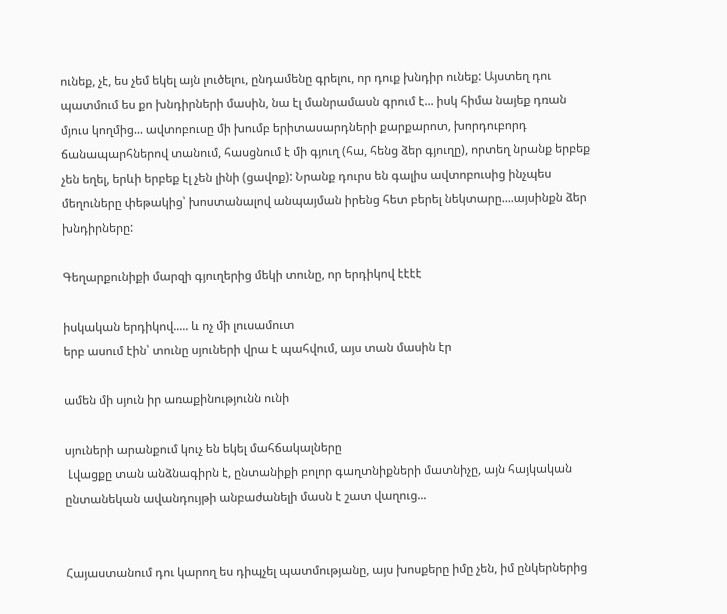ունեք, չէ, ես չեմ եկել այն լուծելու, ընդամենը գրելու, որ դուք խնդիր ունեք: Այստեղ դու պատմում ես քո խնդիրների մասին, նա էլ մանրամասն գրում է... իսկ հիմա նայեք դռան մյուս կողմից... ավտոբուսը մի խումբ երիտասարդների քարքարոտ, խորդուբորդ ճանապարհներով տանում, հասցնում է մի գյուղ (հա, հենց ձեր գյուղը), որտեղ նրանք երբեք չեն եղել, երևի երբեք էլ չեն լինի (ցավոք): Նրանք դուրս են գալիս ավտոբուսից ինչպես մեղուները փեթակից՝ խոստանալով անպայման իրենց հետ բերել նեկտարը....այսինքն ձեր խնդիրները:

Գեղարքունիքի մարզի գյուղերից մեկի տունը, որ երդիկով էէէէ

իսկական երդիկով..... և ոչ մի լուսամուտ
երբ ասում էին՝ տունը սյուների վրա է պահվում, այս տան մասին էր

ամեն մի սյուն իր առաքինությունն ունի

սյուների արանքում կուչ են եկել մահճակալները
 Լվացքը տան անձնագիրն է, ընտանիքի բոլոր գաղտնիքների մատնիչը, այն հայկական ընտանեկան ավանդույթի անբաժանելի մասն է շատ վաղուց...


Հայաստանում դու կարող ես դիպչել պատմությանը, այս խոսքերը իմը չեն, իմ ընկերներից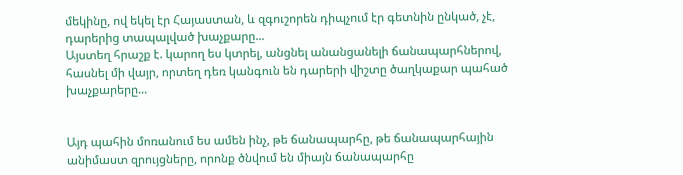մեկինը, ով եկել էր Հայաստան, և զգուշորեն դիպչում էր գետնին ընկած, չէ, դարերից տապալված խաչքարը...
Այստեղ հրաշք է. կարող ես կտրել, անցնել անանցանելի ճանապարհներով, հասնել մի վայր, որտեղ դեռ կանգուն են դարերի վիշտը ծաղկաքար պահած խաչքարերը...


Այդ պահին մոռանում ես ամեն ինչ, թե ճանապարհը, թե ճանապարհային անիմաստ զրույցները, որոնք ծնվում են միայն ճանապարհը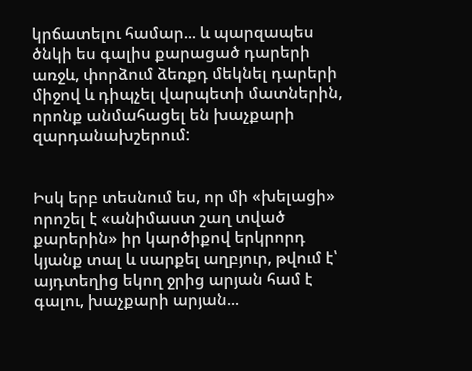կրճատելու համար... և պարզապես ծնկի ես գալիս քարացած դարերի առջև, փորձում ձեռքդ մեկնել դարերի միջով և դիպչել վարպետի մատներին, որոնք անմահացել են խաչքարի զարդանախշերում:


Իսկ երբ տեսնում ես, որ մի «խելացի» որոշել է «անիմաստ շաղ տված քարերին» իր կարծիքով երկրորդ կյանք տալ և սարքել աղբյուր, թվում է՝ այդտեղից եկող ջրից արյան համ է գալու, խաչքարի արյան...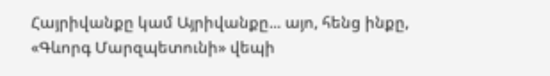Հայրիվանքը կամ Այրիվանքը... այո, հենց ինքը, «Գևորգ Մարզպետունի» վեպի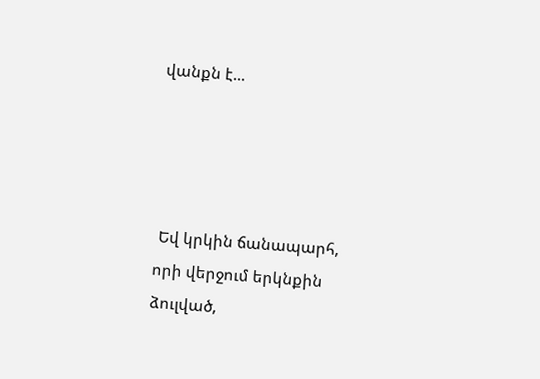վանքն է...




 Եվ կրկին ճանապարհ, որի վերջում երկնքին ձուլված,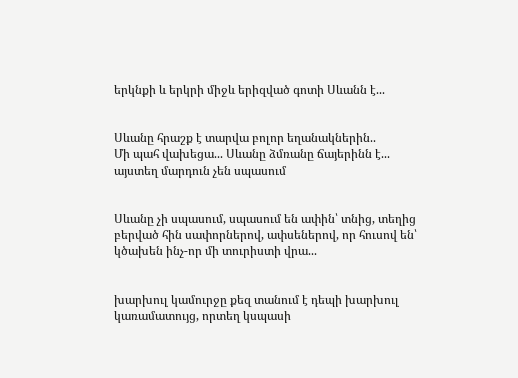երկնքի և երկրի միջև երիզված գոտի Սևանն է...


Սևանը հրաշք է տարվա բոլոր եղանակներին..
Մի պահ վախեցա... Սևանը ձմռանը ճայերինն է... այստեղ մարդուն չեն սպասում


Սևանը չի սպասում, սպասում են ափին՝ տնից, տեղից բերված հին սափորներով, ափսեներով, որ հուսով են՝ կծախեն ինչ-որ մի տուրիստի վրա...


խարխուլ կամուրջը քեզ տանում է դեպի խարխուլ կառամատույց, որտեղ կսպասի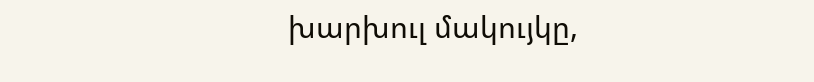խարխուլ մակույկը,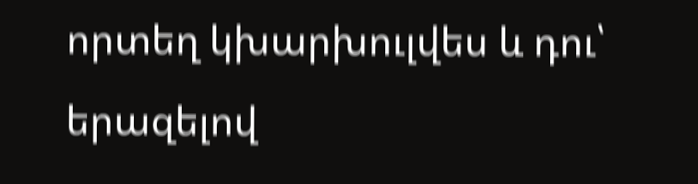որտեղ կխարխուլվես և դու՝ երազելով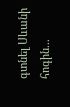գտնել Սևանի հոգին...